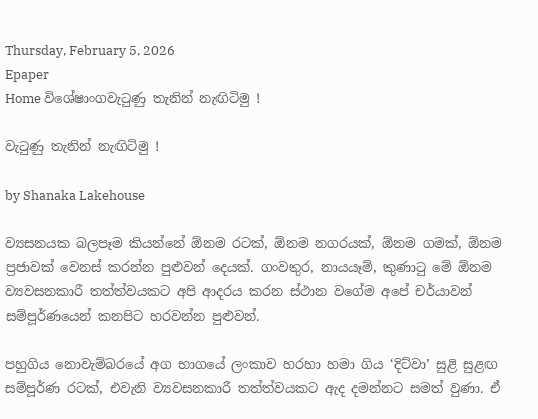Thursday, February 5, 2026
Epaper
Home විශේෂාංගවැටුණු තැනින් නැඟිටිමු !

වැටුණු තැනින් නැඟිටිමු !

by Shanaka Lakehouse

ව්‍යසනයක බලපෑම කියන්නේ ඕනම රටක්, ඕනම නගරයක්, ඕනම ගමක්, ඕනම ප්‍රජාවක් වෙනස් කරන්න පුළුවන් දෙයක්. ගංවතුර, නායයෑම්, කුණාටු මේ ඕනම ව්‍යවසනකාරී තත්ත්වයකට අපි ආදරය කරන ස්ථාන වගේම අපේ චර්යාවන් සම්පූර්ණයෙන් කනපිට හරවන්න පුළුවන්.

පහුගිය නොවැම්බරයේ අග භාගයේ ලංකාව හරහා හමා ගිය ‘දිට්වා’ සුළි සුළඟ සම්පූර්ණ රටක්, එවැනි ව්‍යවසනකාරී තත්ත්වයකට ඇද දමන්නට සමත් වුණා. ඒ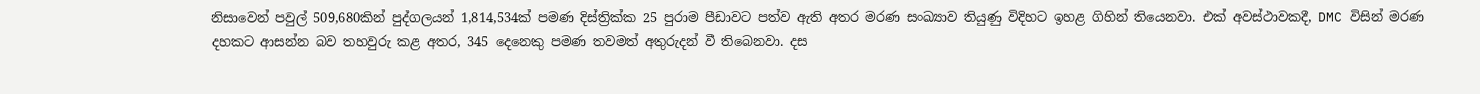නිසාවෙන් පවුල් 509,680කින් පුද්ගලයන් 1,814,534ක් පමණ දිස්ත්‍රික්ක 25 පුරාම පීඩාවට පත්ව ඇති අතර මරණ සංඛ්‍යාව තියුණු විදිහට ඉහළ ගිහින් තියෙනවා. එක් අවස්ථාවකදී, DMC විසින් මරණ දහකට ආසන්න බව තහවුරු කළ අතර, 345 දෙනෙකු පමණ තවමත් අතුරුදන් වී තිබෙනවා. දස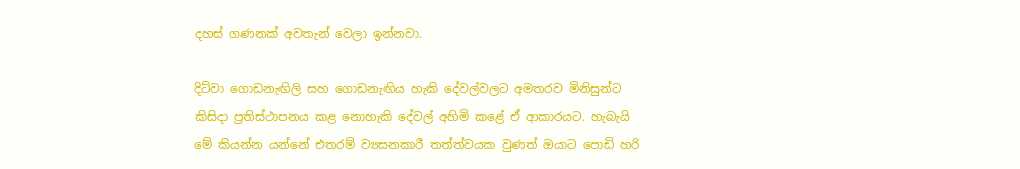දහස් ගණනක් අවතැන් වෙලා ඉන්නවා.

දිට්වා ගොඩනැඟිලි සහ ගොඩනැඟිය හැකි දේවල්වලට අමතරව මිනිසුන්ට කිසිදා ප්‍රතිස්ථාපනය කළ නොහැකි දේවල් අහිමි කළේ ඒ ආකාරයට. හැබැයි මේ කියන්න යන්නේ එතරම් ව්‍යසනකාරී තත්ත්වයක වුණත් ඔයාට පොඩි හරි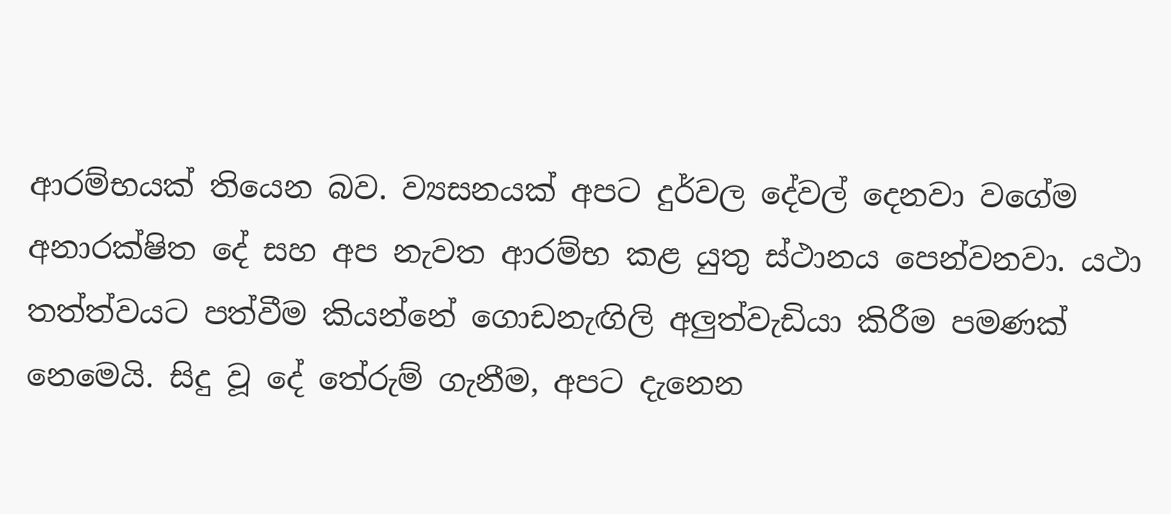ආරම්භයක් තියෙන බව. ව්‍යසනයක් අපට දුර්වල දේවල් දෙනවා වගේම අනාරක්ෂිත දේ සහ අප නැවත ආරම්භ කළ යුතු ස්ථානය පෙන්වනවා. යථා තත්ත්වයට පත්වීම කියන්නේ ගොඩනැඟිලි අලුත්වැඩියා කිරීම පමණක් නෙමෙයි. සිදු වූ දේ තේරුම් ගැනීම, අපට දැනෙන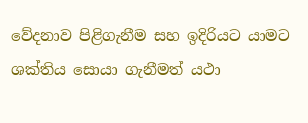වේදනාව පිළිගැනීම සහ ඉදිරියට යාමට ශක්තිය සොයා ගැනීමත් යථා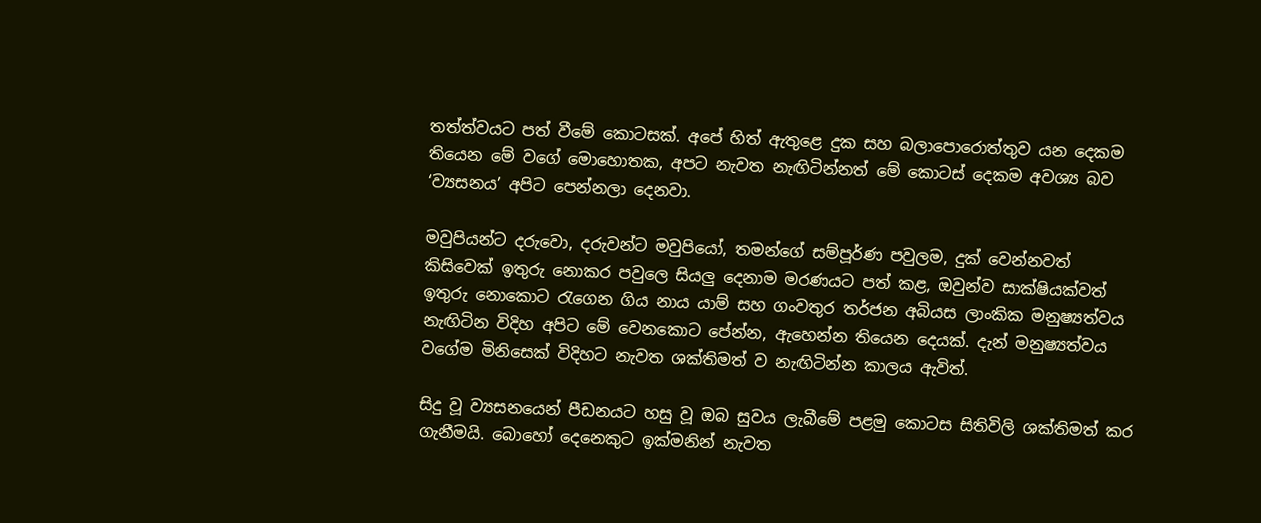තත්ත්වයට පත් වීමේ කොටසක්. අපේ හිත් ඇතුළෙ දුක සහ බලාපොරොත්තුව යන දෙකම තියෙන මේ වගේ මොහොතක, අපට නැවත නැඟිටින්නත් මේ කොටස් දෙකම අවශ්‍ය බව ‘ව්‍යසනය’ අපිට පෙන්නලා දෙනවා.

මවුපියන්ට දරුවො, දරුවන්ට මවුපියෝ, තමන්ගේ සම්පූර්ණ පවුලම, දුක් වෙන්නවත් කිසිවෙක් ඉතුරු නොකර පවුලෙ සියලු දෙනාම මරණයට පත් කළ, ඔවුන්ව සාක්ෂියක්වත් ඉතුරු නොකොට රැගෙන ගිය නාය යාම් සහ ගංවතුර තර්ජන අබියස ලාංකික මනුෂ්‍යත්වය නැඟිටින විදිහ අපිට මේ වෙනකොට පේන්න, ඇහෙන්න තියෙන දෙයක්. දැන් මනුෂ්‍යත්වය වගේම මිනිසෙක් විදිහට නැවත ශක්තිමත් ව නැඟිටින්න කාලය ඇවිත්.

සිදු වූ ව්‍යසනයෙන් පීඩනයට හසු වූ ඔබ සුවය ලැබීමේ පළමු කොටස සිතිවිලි ශක්තිමත් කර ගැනීමයි. බොහෝ දෙනෙකුට ඉක්මනින් නැවත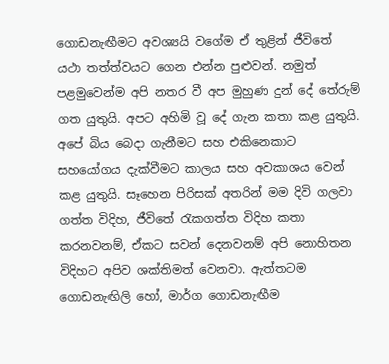ගොඩනැඟීමට අවශ්‍යයි වගේම ඒ තුළින් ජීවිතේ යථා තත්ත්වයට ගෙන එන්න පුළුවන්. නමුත් පළමුවෙන්ම අපි නතර වී අප මුහුණ දුන් දේ තේරුම් ගත යුතුයි. අපට අහිමි වූ දේ ගැන කතා කළ යුතුයි. අපේ බිය බෙදා ගැනීමට සහ එකිනෙකාට සහයෝගය දැක්වීමට කාලය සහ අවකාශය වෙන් කළ යුතුයි. සෑහෙන පිරිසක් අතරින් මම දිවි ගලවා ගත්ත විදිහ, ජීවිතේ රැකගත්ත විදිහ කතා කරනවනම්, ඒකට සවන් දෙනවනම් අපි නොහිතන විදිහට අපිව ශක්තිමත් වෙනවා. ඇත්තටම ගොඩනැඟිලි හෝ, මාර්ග ගොඩනැඟීම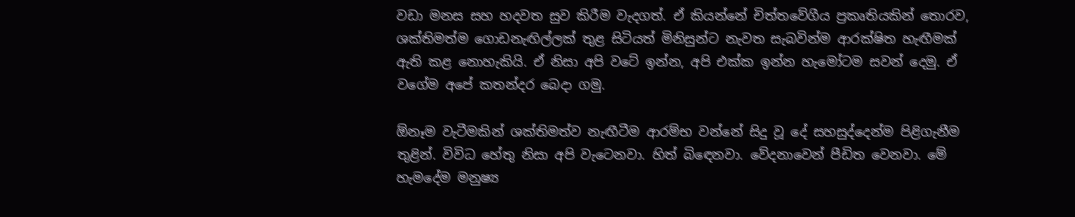වඩා මනස සහ හදවත සුව කිරීම වැදගත්. ඒ කියන්නේ චිත්තවේගීය ප්‍රකෘතියකින් තොරව, ශක්තිමත්ම ගොඩනැඟිල්ලක් තුළ සිටියත් මිනිසුන්ට නැවත සැබවින්ම ආරක්ෂිත හැඟීමක් ඇති කළ නොහැකියි. ඒ නිසා අපි වටේ ඉන්න, අපි එක්ක ඉන්න හැමෝටම සවන් දෙමු. ඒ වගේම අපේ කතන්දර බෙදා ගමු.

ඕනෑම වැටීමකින් ශක්තිමත්ව නැඟීටීම ආරම්භ වන්නේ සිදු වූ දේ සහසුද්දෙන්ම පිළිගැනීම තුළින්. විවිධ හේතු නිසා අපි වැටෙනවා. හිත් බිඳෙනවා. වේදනාවෙන් පීඩිත වෙනවා. මේ හැමදේම මනුෂ්‍ය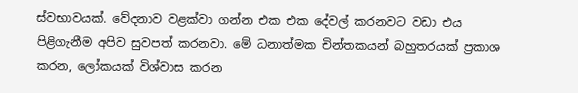ස්වභාවයක්. වේදනාව වළක්වා ගන්න එක එක දේවල් කරනවට වඩා එය පිළිගැනීම අපිව සුවපත් කරනවා. මේ ධනාත්මක චින්තකයන් බහුතරයක් ප්‍රකාශ කරන, ලෝකයක් විශ්වාස කරන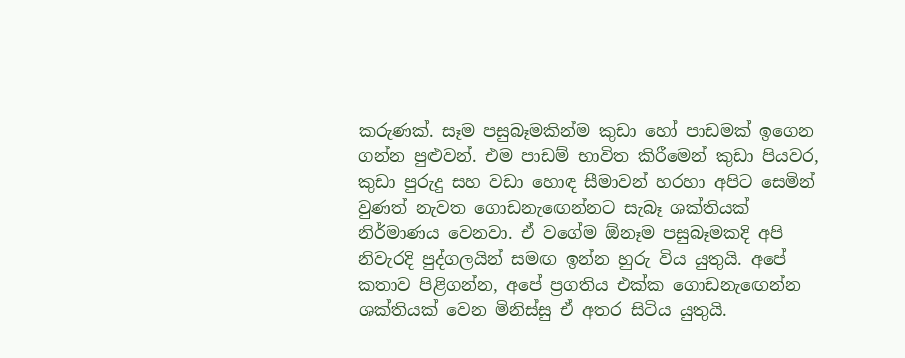කරුණක්. සෑම පසුබෑමකින්ම කුඩා හෝ පාඩමක් ඉගෙන ගන්න පුළුවන්. එම පාඩම් භාවිත කිරීමෙන් කුඩා පියවර, කුඩා පුරුදු සහ වඩා හොඳ සීමාවන් හරහා අපිට සෙමින් වුණත් නැවත ගොඩනැඟෙන්නට සැබෑ ශක්තියක් නිර්මාණය වෙනවා. ඒ වගේම ඕනෑම පසුබෑමකදි අපි නිවැරදි පුද්ගලයින් සමඟ ඉන්න හුරු විය යුතුයි. අපේ කතාව පිළිගන්න, අපේ ප්‍රගතිය එක්ක ගොඩනැඟෙන්න ශක්තියක් වෙන මිනිස්සු ඒ අතර සිටිය යුතුයි.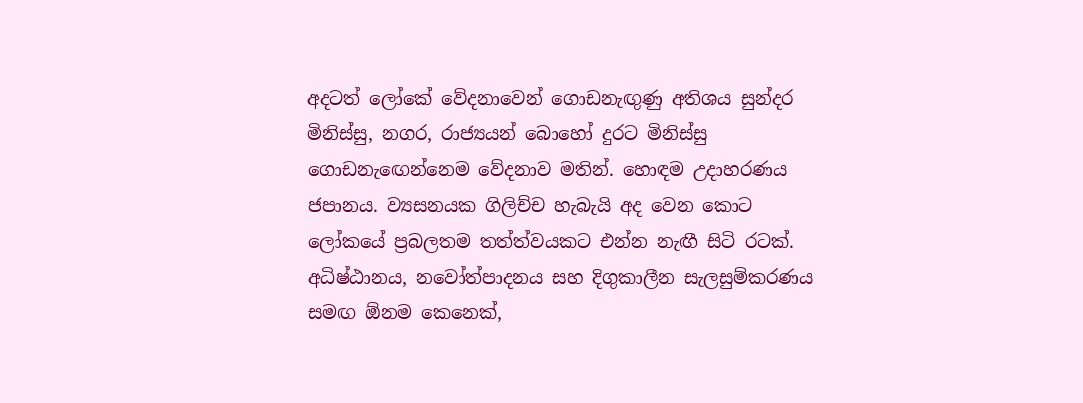අදටත් ලෝකේ වේදනාවෙන් ගොඩනැඟුණු අතිශය සුන්දර මිනිස්සු, නගර, රාජ්‍යයන් බොහෝ දුරට මිනිස්සු ගොඩනැඟෙන්නෙම වේදනාව මතින්. හොඳම උදාහරණය ජපානය. ව්‍යසනයක ගිලිච්ච හැබැයි අද වෙන කොට ලෝකයේ ප්‍රබලතම තත්ත්වයකට එන්න නැඟී සිටි රටක්. අධිෂ්ඨානය, නවෝත්පාදනය සහ දිගුකාලීන සැලසුම්කරණය සමඟ ඕනම කෙනෙක්,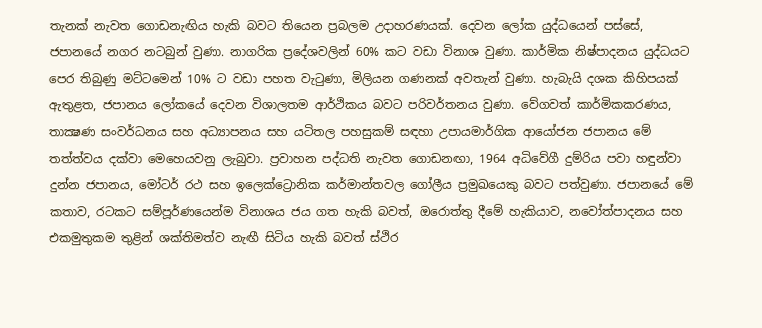තැනක් නැවත ගොඩනැඟිය හැකි බවට තියෙන ප්‍රබලම උදාහරණයක්. දෙවන ලෝක යුද්ධයෙන් පස්සේ, ජපානයේ නගර නටබුන් වුණා. නාගරික ප්‍රදේශවලින් 60% කට වඩා විනාශ වුණා. කාර්මික නිෂ්පාදනය යුද්ධයට පෙර තිබුණු මට්ටමෙන් 10% ට වඩා පහත වැටුණා, මිලියන ගණනක් අවතැන් වුණා. හැබැයි දශක කිහිපයක් ඇතුළත, ජපානය ලෝකයේ දෙවන විශාලතම ආර්ථිකය බවට පරිවර්තනය වුණා. වේගවත් කාර්මිකකරණය, තාක්‍ෂණ සංවර්ධනය සහ අධ්‍යාපනය සහ යටිතල පහසුකම් සඳහා උපායමාර්ගික ආයෝජන ජපානය මේ තත්ත්වය දක්වා මෙහෙයවනු ලැබුවා. ප්‍රවාහන පද්ධති නැවත ගොඩනඟා, 1964 අධිවේගී දුම්රිය පවා හඳුන්වා දුන්න ජපානය, මෝටර් රථ සහ ඉලෙක්ට්‍රොනික කර්මාන්තවල ගෝලීය ප්‍රමුඛයෙකු බවට පත්වුණා. ජපානයේ මේ කතාව, රටකට සම්පූර්ණයෙන්ම විනාශය ජය ගත හැකි බවත්, ඔරොත්තු දීමේ හැකියාව, නවෝත්පාදනය සහ එකමුතුකම තුළින් ශක්තිමත්ව නැඟී සිටිය හැකි බවත් ස්ථිර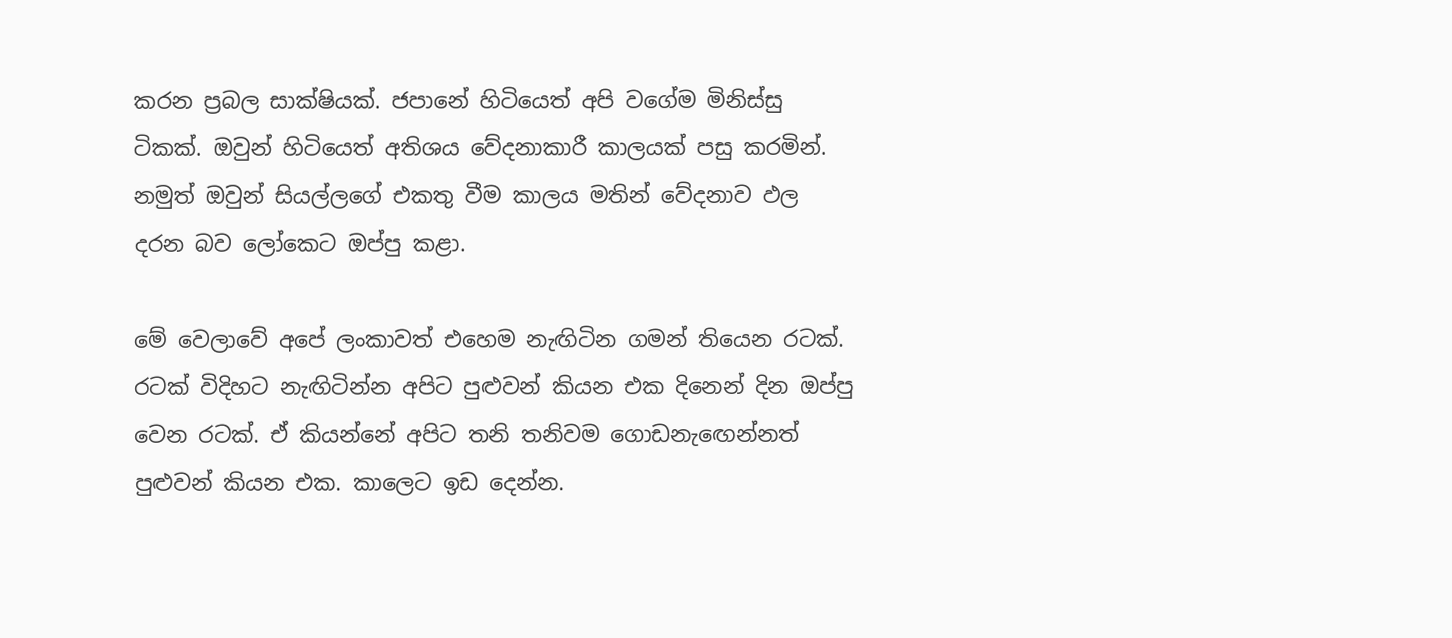කරන ප්‍රබල සාක්ෂියක්. ජපානේ හිටියෙත් අපි වගේම මිනිස්සු ටිකක්. ඔවුන් හිටියෙත් අතිශය වේදනාකාරී කාලයක් පසු කරමින්. නමුත් ඔවුන් සියල්ලගේ එකතු වීම කාලය මතින් වේදනාව ඵල දරන බව ලෝකෙට ඔප්පු කළා.

මේ වෙලාවේ අපේ ලංකාවත් එහෙම නැඟිටින ගමන් තියෙන රටක්. රටක් විදිහට නැඟිටින්න අපිට පුළුවන් කියන එක දිනෙන් දින ඔප්පු වෙන රටක්. ඒ කියන්නේ අපිට තනි තනිවම ගොඩනැඟෙන්නත් පුළුවන් කියන එක. කාලෙට ඉඩ දෙන්න.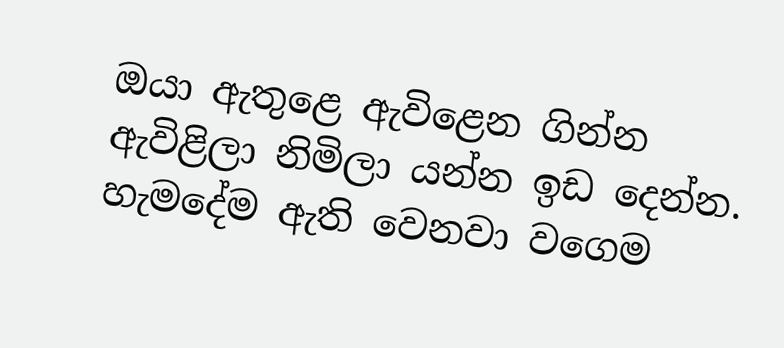ඔයා ඇතුළෙ ඇවිළෙන ගින්න ඇවිළිලා නිමිලා යන්න ඉඩ දෙන්න. හැමදේම ඇති වෙනවා වගෙම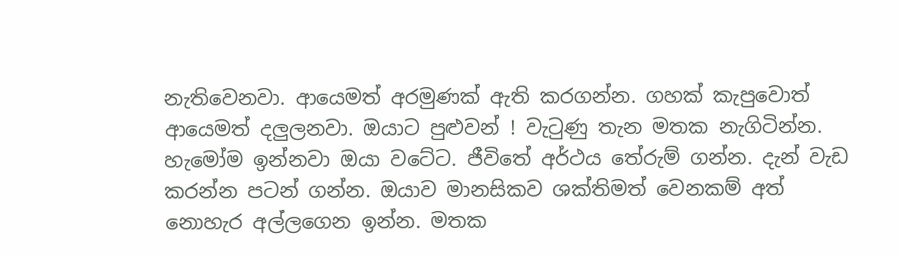නැතිවෙනවා. ආයෙමත් අරමුණක් ඇති කරගන්න. ගහක් කැපුවොත් ආයෙමත් දලුලනවා. ඔයාට පුළුවන් ! වැටුණු තැන මතක නැගිටින්න. හැමෝම ඉන්නවා ඔයා වටේට. ජීවිතේ අර්ථය තේරුම් ගන්න. දැන් වැඩ කරන්න පටන් ගන්න. ඔයාව මානසිකව ශක්තිමත් වෙනකම් අත් නොහැර අල්ලගෙන ඉන්න. මතක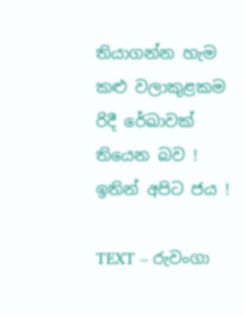තියාගන්න හැම කළු වලාකුළකම රිදී රේඛාවක් තියෙන බව ! ඉතින් අපිට ජය !

TEXT – රුවංගා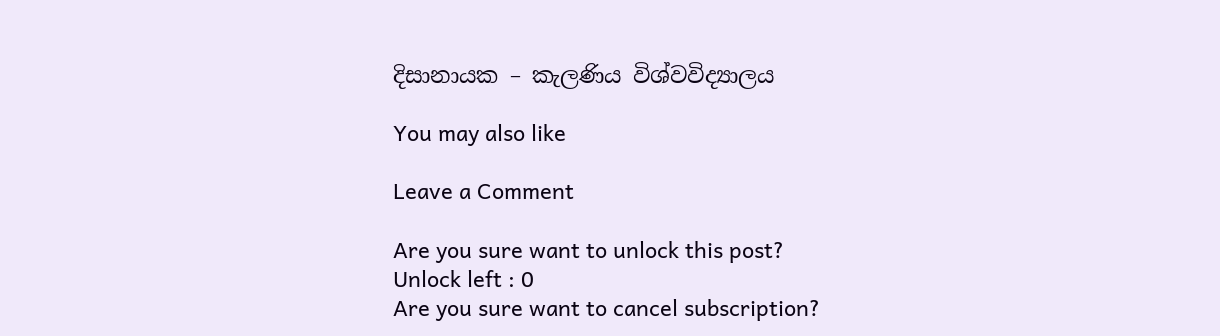දිසානායක – කැලණිය විශ්වවිද්‍යාලය

You may also like

Leave a Comment

Are you sure want to unlock this post?
Unlock left : 0
Are you sure want to cancel subscription?